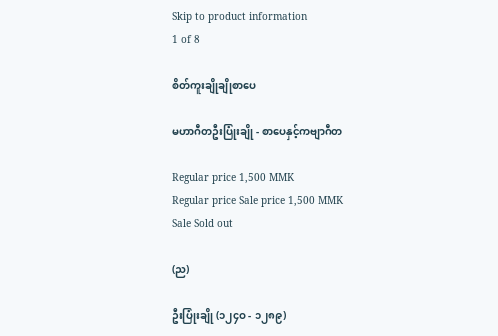Skip to product information
1 of 8

စိတ်ကူးချိုချိုစာပေ

မဟာဂီတဦးပြုံးချို - စာပေနှင့်ကဗျာဂီတ

Regular price 1,500 MMK
Regular price Sale price 1,500 MMK
Sale Sold out

(ည)

ဦးပြုံးချို (၁၂၄ဝ - ၁၂၈၉)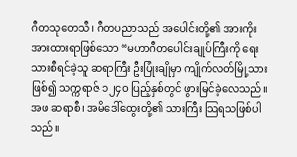ဂီတသုတေသီ၊ ဂီတပညာသည် အပေါင်းတို့၏ အားကိုး အားထားရာဖြစ်သော “မဟာဂီတပေါင်းချုပ်ကြီးကို ရေးသားစီရင်ခဲ့သူ ဆရာကြီး ဦးပြုံးချိုမှာ ကျိုက်လတ်မြို့သားဖြစ်၍ သက္ကရာဇ် ၁၂၄ဝ ပြည့်နှစ်တွင် ဖွားမြင်ခဲ့လေသည်။ အဖ ဆရာစီ၊ အမိဒေါ်ထွေးတို့၏ သားကြီး သြရသဖြစ်ပါသည်။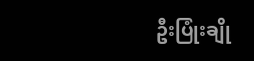ဦးပြုံးချို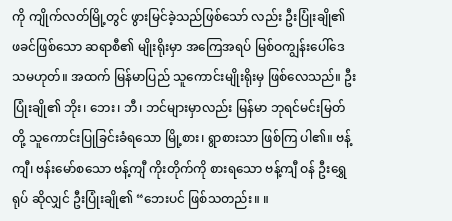ကို ကျိုက်လတ်မြို့တွင် ဖွားမြင်ခဲ့သည်ဖြစ်သော် လည်း ဦးပြုံးချို၏ ဖခင်ဖြစ်သော ဆရာစီ၏ မျိုးရိုးမှာ အကြေအရပ် မြစ်ဝကျွန်းပေါ်ဒေသမဟုတ်။ အထက် မြန်မာပြည် သူကောင်းမျိုးရိုးမှ ဖြစ်လေသည်။ ဦးပြုံးချို၏ ဘိုး၊ ဘေး၊ ဘီ၊ ဘင်များမှာလည်း မြန်မာ ဘုရင်မင်းမြတ်တို့ သူကောင်းပြုခြင်းခံရသော မြို့စား၊ ရွာစားသာ ဖြစ်ကြ ပါ၏။ ဗန့်ကျီ၊ ဗန်းမော်စသော ဗန့်ကျီ ကိုးတိုက်ကို စားရသော ဗန့်ကျီ ဝန် ဦးရွှေရုပ် ဆိုလျှင် ဦးပြုံးချို၏ “ဘေးပင် ဖြစ်သတည်း။ ။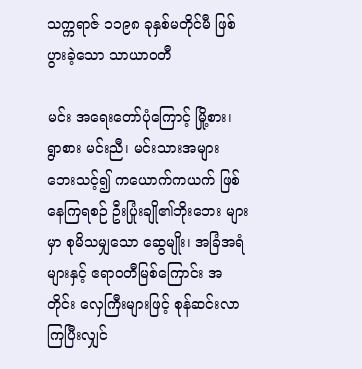သက္ကရာဇ် ၁၁၉၈ ခုနှစ်မတိုင်မီ ဖြစ်ပွားခဲ့သော သာယာဝတီ

မင်း အရေးတော်ပုံကြောင့် မြို့စား၊ ရွာစား မင်းညီ၊ မင်းသားအများ ဘေးသင့်၍ ကယောက်ကယက် ဖြစ်နေကြရစဉ် ဦးပြုံးချို၏ဘိုးဘေး များမှာ စုမိသမျှသော ဆွေမျိုး၊ အခြံအရံများနှင့် ဧရာဝတီမြစ်ကြောင်း အတိုင်း လှေကြီးများဖြင့် စုန်ဆင်းလာကြပြီးလျှင်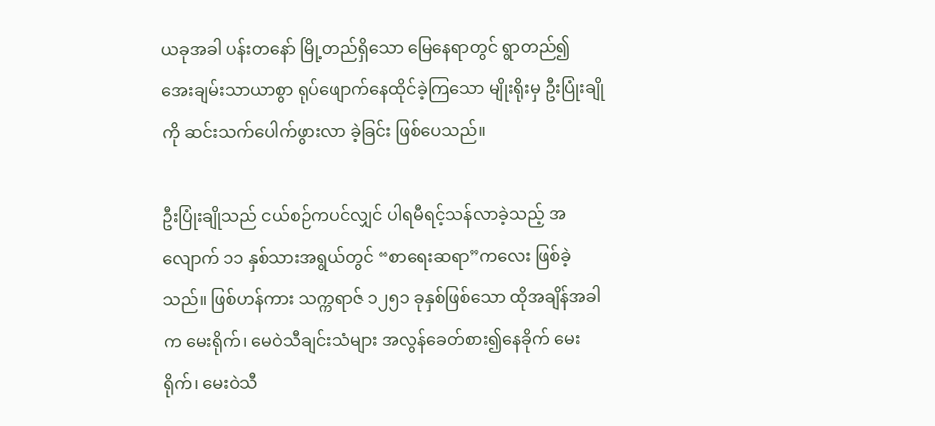ယခုအခါ ပန်းတနော် မြို့တည်ရှိသော မြေနေရာတွင် ရွာတည်၍ အေးချမ်းသာယာစွာ ရုပ်ဖျောက်နေထိုင်ခဲ့ကြသော မျိုးရိုးမှ ဦးပြုံးချိုကို ဆင်းသက်ပေါက်ဖွားလာ ခဲ့ခြင်း ဖြစ်ပေသည်။

ဦးပြုံးချိုသည် ငယ်စဉ်ကပင်လျှင် ပါရမီရင့်သန်လာခဲ့သည့် အလျောက် ၁၁ နှစ်သားအရွယ်တွင် “စာရေးဆရာ”ကလေး ဖြစ်ခဲ့ သည်။ ဖြစ်ဟန်ကား သက္ကရာဇ် ၁၂၅၁ ခုနှစ်ဖြစ်သော ထိုအချိန်အခါက မေးရိုက်၊ မေဝဲသီချင်းသံများ အလွန်ခေတ်စား၍နေခိုက် မေးရိုက်၊ မေးဝဲသီ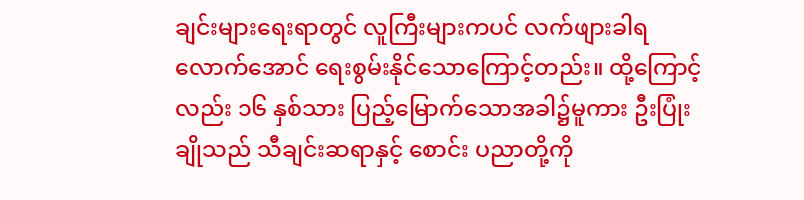ချင်းများရေးရာတွင် လူကြီးများကပင် လက်ဖျားခါရလောက်အောင် ရေးစွမ်းနိုင်သောကြောင့်တည်း။ ထို့ကြောင့်လည်း ၁၆ နှစ်သား ပြည့်မြောက်သောအခါ၌မူကား ဦးပြုံးချိုသည် သီချင်းဆရာနှင့် စောင်း ပညာတို့ကို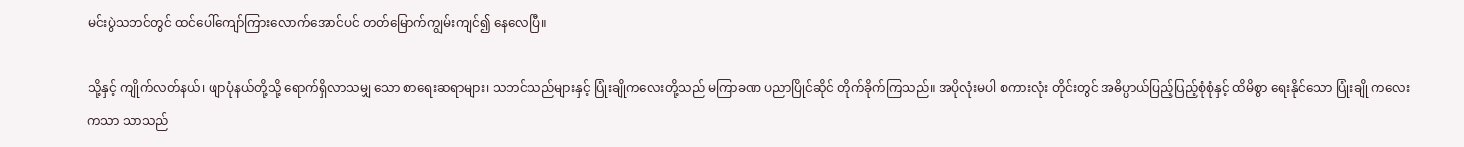မင်းပွဲသဘင်တွင် ထင်ပေါ်ကျော်ကြားလောက်အောင်ပင် တတ်မြောက်ကျွမ်းကျင်၍ နေလေပြီ။

သို့နှင့် ကျိုက်လတ်နယ်၊ ဖျာပုံနယ်တို့သို့ ရောက်ရှိလာသမျှ သော စာရေးဆရာများ၊ သဘင်သည်များနှင့် ပြုံးချိုကလေးတို့သည် မကြာခဏ ပညာပြိုင်ဆိုင် တိုက်ခိုက်ကြသည်။ အပိုလုံးမပါ စကားလုံး တိုင်းတွင် အဓိပ္ပာယ်ပြည့်ပြည့်စုံစုံနှင့် ထိမိစွာ ရေးနိုင်သော ပြုံးချို ကလေးကသာ သာသည်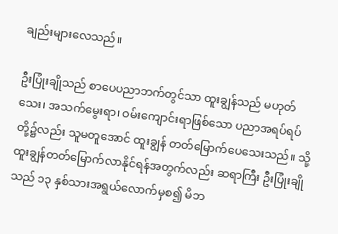ချည်းများလေသည်။

ဦးပြုံးချိုသည် စာပေပညာဘက်တွင်သာ ထူးချွန်သည် မဟုတ်သေး၊ အသက်မွေးရာ၊ ဝမ်းကျောင်းရာဖြစ်သော ပညာအရပ်ရပ် တို့၌လည်း သူမတူအောင် ထူးချွန် တတ်မြောက်ပေသေးသည်။ သို့ ထူးချွန်တတ်မြောက်လာနိုင်ရန်အတွက်လည်း ဆရာကြီး ဦးပြုံးချိုသည် ၁၃ နှစ်သားအရွယ်လောက်မှစ၍ မိဘ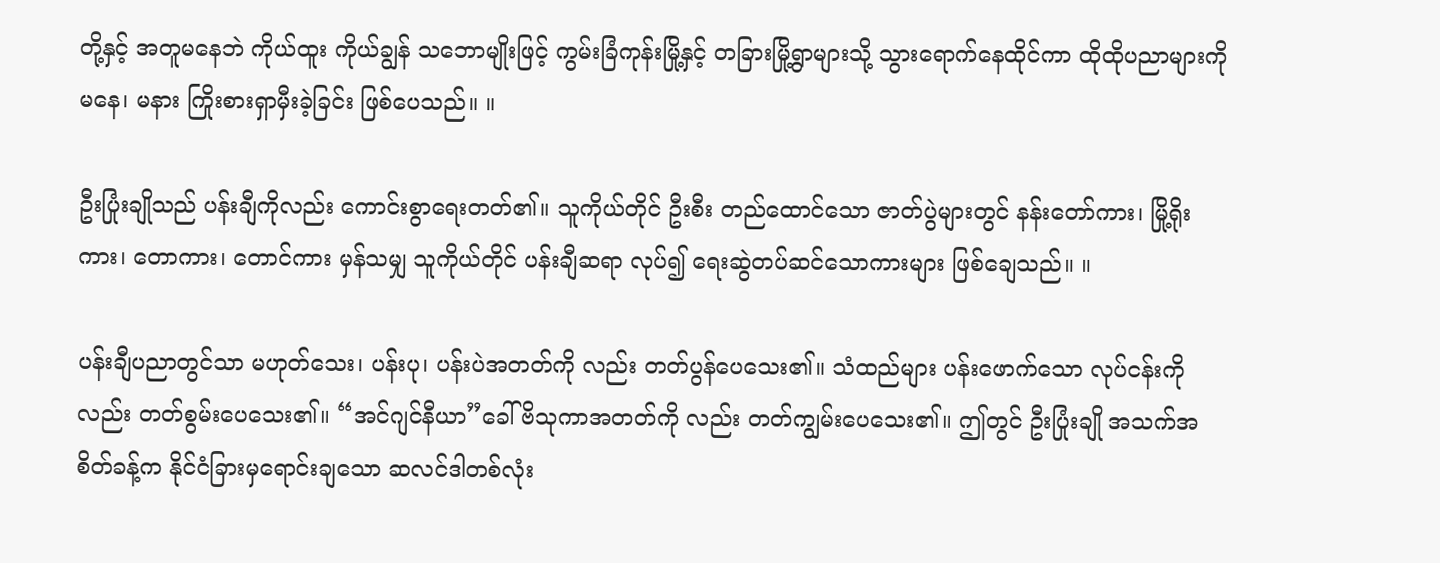တို့နှင့် အတူမနေဘဲ ကိုယ်ထူး ကိုယ်ချွန် သဘောမျိုးဖြင့် ကွမ်းခြံကုန်းမြို့နှင့် တခြားမြို့ရွာများသို့ သွားရောက်နေထိုင်ကာ ထိုထိုပညာများကို မနေ၊ မနား ကြိုးစားရှာမှီးခဲ့ခြင်း ဖြစ်ပေသည်။ ။

ဦးပြုံးချိုသည် ပန်းချီကိုလည်း ကောင်းစွာရေးတတ်၏။ သူကိုယ်တိုင် ဦးစီး တည်ထောင်သော ဇာတ်ပွဲများတွင် နန်းတော်ကား၊ မြို့ရိုးကား၊ တောကား၊ တောင်ကား မှန်သမျှ သူကိုယ်တိုင် ပန်းချီဆရာ လုပ်၍ ရေးဆွဲတပ်ဆင်သောကားများ ဖြစ်ချေသည်။ ။

ပန်းချီပညာတွင်သာ မဟုတ်သေး၊ ပန်းပု၊ ပန်းပဲအတတ်ကို လည်း တတ်ပွန်ပေသေး၏။ သံထည်များ ပန်းဖောက်သော လုပ်ငန်းကို လည်း တတ်စွမ်းပေသေး၏။ “အင်ဂျင်နီယာ”ခေါ် ဗိသုကာအတတ်ကို လည်း တတ်ကျွမ်းပေသေး၏။ ဤတွင် ဦးပြုံးချို အသက်အစိတ်ခန့်က နိုင်ငံခြားမှရောင်းချသော ဆလင်ဒါတစ်လုံး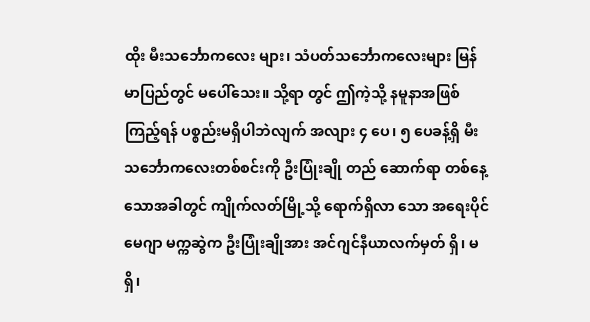ထိုး မီးသင်္ဘောကလေး များ၊ သံပတ်သင်္ဘောကလေးများ မြန်မာပြည်တွင် မပေါ်သေး။ သို့ရာ တွင် ဤကဲ့သို့ နမူနာအဖြစ်ကြည့်ရန် ပစ္စည်းမရှိပါဘဲလျက် အလျား ၄ ပေ၊ ၅ ပေခန့်ရှိ မီးသင်္ဘောကလေးတစ်စင်းကို ဦးပြုံးချို တည် ဆောက်ရာ တစ်နေ့သောအခါတွင် ကျိုက်လတ်မြို့သို့ ရောက်ရှိလာ သော အရေးပိုင်မေဂျာ မက္ကဆွဲက ဦးပြုံးချိုအား အင်ဂျင်နီယာလက်မှတ် ရှိ၊ မရှိ၊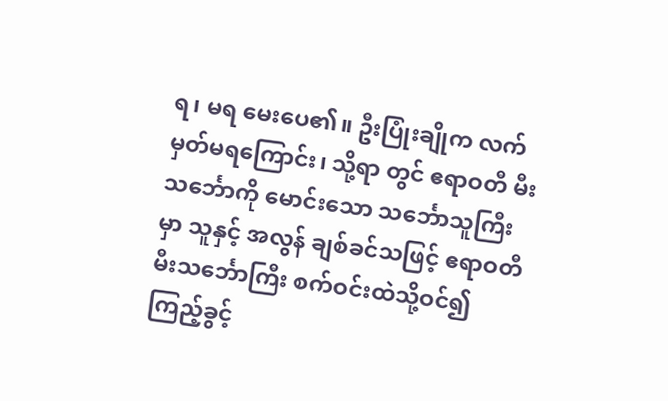ရ၊ မရ မေးပေ၏။ ဦးပြုံးချိုက လက်မှတ်မရကြောင်း၊ သို့ရာ တွင် ဧရာဝတီ မီးသင်္ဘောကို မောင်းသော သင်္ဘောသူကြီးမှာ သူနှင့် အလွန် ချစ်ခင်သဖြင့် ဧရာဝတီ မီးသင်္ဘောကြီး စက်ဝင်းထဲသို့ဝင်၍ ကြည့်ခွင့်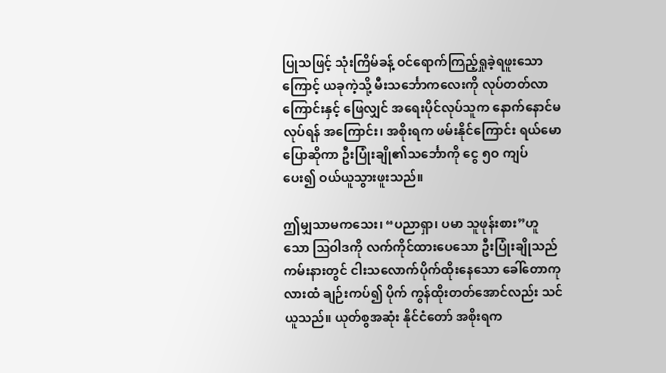ပြုသဖြင့် သုံးကြိမ်ခန့် ဝင်ရောက်ကြည့်ရှုခဲ့ရဖူးသောကြောင့် ယခုကဲ့သို့ မီးသင်္ဘောကလေးကို လုပ်တတ်လာကြောင်းနှင့် ဖြေလျှင် အရေးပိုင်လုပ်သူက နောက်နောင်မလုပ်ရန် အကြောင်း၊ အစိုးရက ဖမ်းနိုင်ကြောင်း ရယ်မောပြောဆိုကာ ဦးပြုံးချို၏သင်္ဘောကို ငွေ ၅ဝ ကျပ် ပေး၍ ဝယ်ယူသွားဖူးသည်။

ဤမျှသာမကသေး၊ “ပညာရှာ၊ ပမာ သူဖုန်းစား”ဟူသော ဩဝါဒကို လက်ကိုင်ထားပေသော ဦးပြုံးချိုသည် ကမ်းနားတွင် ငါးသလောက်ပိုက်ထိုးနေသော ခေါ်တောကုလားထံ ချဉ်းကပ်၍ ပိုက် ကွန်ထိုးတတ်အောင်လည်း သင်ယူသည်။ ယုတ်စွအဆုံး နိုင်ငံတော် အစိုးရက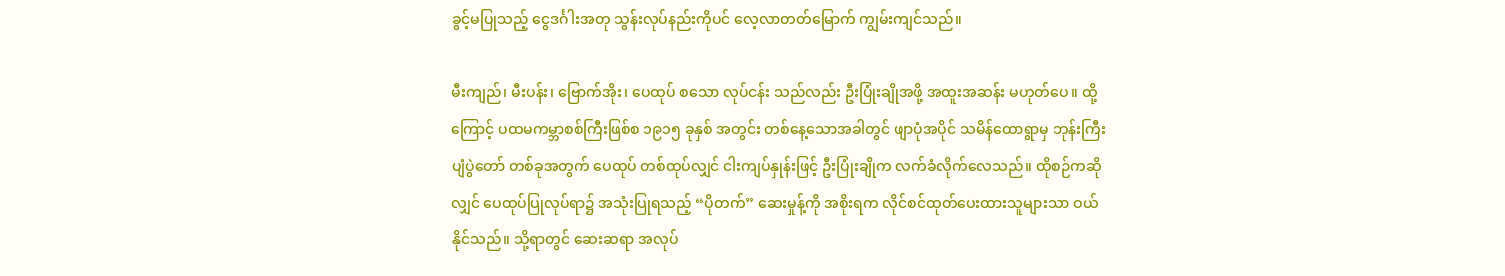ခွင့်မပြုသည့် ငွေဒင်္ဂါးအတု သွန်းလုပ်နည်းကိုပင် လေ့လာတတ်မြောက် ကျွမ်းကျင်သည်။

မီးကျည်၊ မီးပန်း၊ ဗြောက်အိုး၊ ပေထုပ် စသော လုပ်ငန်း သည်လည်း ဦးပြုံးချိုအဖို့ အထူးအဆန်း မဟုတ်ပေ။ ထို့ကြောင့် ပထမကမ္ဘာစစ်ကြီးဖြစ်စ ၁၉၁၅ ခုနှစ် အတွင်း တစ်နေ့သောအခါတွင် ဖျာပုံအပိုင် သမိန်ထောရွာမှ ဘုန်းကြီးပျံပွဲတော် တစ်ခုအတွက် ပေထုပ် တစ်ထုပ်လျှင် ငါးကျပ်နှုန်းဖြင့် ဦးပြုံးချိုက လက်ခံလိုက်လေသည်။ ထိုစဉ်ကဆိုလျှင် ပေထုပ်ပြုလုပ်ရာ၌ အသုံးပြုရသည့် “ပိုတက်” ဆေးမှုန့်ကို အစိုးရက လိုင်စင်ထုတ်ပေးထားသူများသာ ဝယ်နိုင်သည်။ သို့ရာတွင် ဆေးဆရာ အလုပ်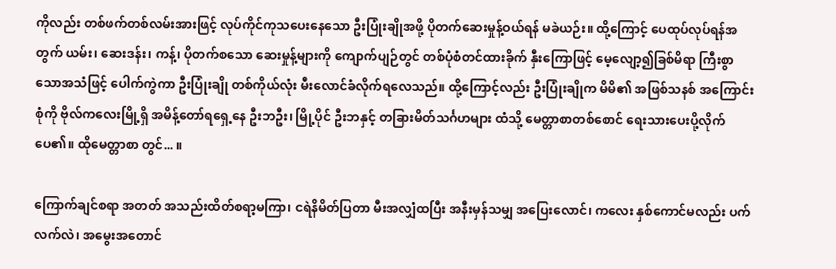ကိုလည်း တစ်ဖက်တစ်လမ်းအားဖြင့် လုပ်ကိုင်ကုသပေးနေသော ဦးပြုံးချိုအဖို့ ပိုတက်ဆေးမှုန့်ဝယ်ရန် မခဲယဉ်း။ ထို့ကြောင့် ပေထုပ်လုပ်ရန်အတွက် ယမ်း၊ ဆေးဒန်း၊ ကန့်၊ ပိုတက်စသော ဆေးမှုန့်များကို ကျောက်ပျဉ်တွင် တစ်ပုံစံတင်ထားခိုက် နှီးကြောဖြင့် မေ့လျော့၍ခြစ်မိရာ ကြီးစွာသောအသံဖြင့် ပေါက်ကွဲကာ ဦးပြုံးချို တစ်ကိုယ်လုံး မီးလောင်ခံလိုက်ရလေသည်။ ထို့ကြောင့်လည်း ဦးပြုံးချိုက မိမိ၏ အဖြစ်သနစ် အကြောင်းစုံကို ဗိုလ်ကလေးမြို့ရှိ အမိန့်တော်ရရှေ့နေ ဦးဘဦး၊ မြို့ပိုင် ဦးဘနှင့် တခြားမိတ်သင်္ဂဟများ ထံသို့ မေတ္တာစာတစ်စောင် ရေးသားပေးပို့လိုက်ပေ၏။ ထိုမေတ္တာစာ တွင်... ။

ကြောက်ချင်စရာ အတတ် အသည်းထိတ်စရာ့မကြာ၊ ငရဲနိမိတ်ပြတာ မီးအလျှံထပြီး အနီးမှန်သမျှ အပြေးလောင်၊ ကလေး နှစ်ကောင်မလည်း ပက်လက်လဲ၊ အမွေးအတောင်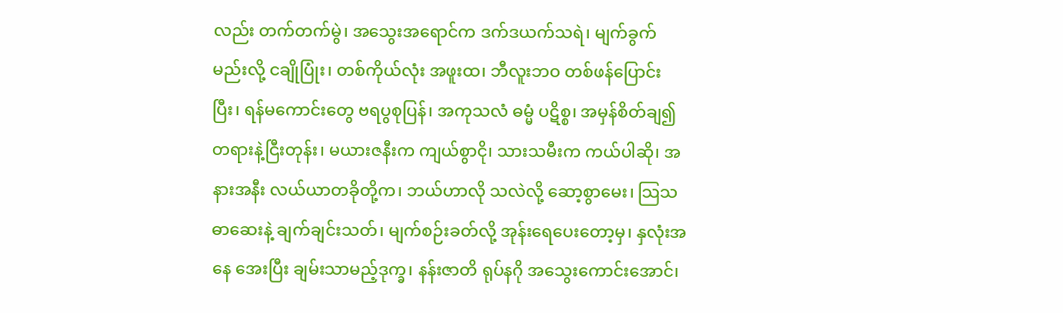လည်း တက်တက်မွဲ၊ အသွေးအရောင်က ဒက်ဒယက်သရဲ၊ မျက်ခွက်မည်းလို့ ငချိုပြုံး၊ တစ်ကိုယ်လုံး အဖူးထ၊ ဘီလူးဘဝ တစ်ဖန်ပြောင်းပြီး၊ ရန်မကောင်းတွေ ဗရပွစုပြန်၊ အကုသလံ ဓမ္မံ ပဋိစ္စ၊ အမှန်စိတ်ချ၍ တရားနဲ့ငြီးတုန်း၊ မယားဇနီးက ကျယ်စွာငို၊ သားသမီးက ကယ်ပါဆို၊ အနားအနီး လယ်ယာတခိုတို့က၊ ဘယ်ဟာလို သလဲလို့ ဆော့စွာမေး၊ သြသဓာဆေးနဲ့ ချက်ချင်းသတ်၊ မျက်စဉ်းခတ်လို့ အုန်းရေပေးတော့မှ၊ နှလုံးအနေ အေးပြီး ချမ်းသာမည့်ဒုက္ခ၊ နန်းဇာတိ ရုပ်နဂို အသွေးကောင်းအောင်၊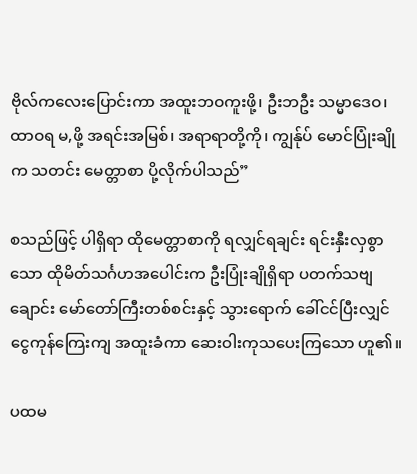ဗိုလ်ကလေးပြောင်းကာ အထူးဘဝကူးဖို့၊ ဦးဘဦး သမ္မာဒေဝ၊ ထာဝရ မ,ဖို့ အရင်းအမြစ်၊ အရာရာတို့ကို၊ ကျွန်ုပ် မောင်ပြုံးချိုက သတင်း မေတ္တာစာ ပို့လိုက်ပါသည်”

စသည်ဖြင့် ပါရှိရာ ထိုမေတ္တာစာကို ရလျှင်ရချင်း ရင်းနှီးလှစွာ သော ထိုမိတ်သင်္ဂဟအပေါင်းက ဦးပြုံးချိုရှိရာ ပတက်သဗျချောင်း မော်တော်ကြီးတစ်စင်းနှင့် သွားရောက် ခေါ်ငင်ပြီးလျှင် ငွေကုန်ကြေးကျ အထူးခံကာ ဆေးဝါးကုသပေးကြသော ဟူ၏။

ပထမ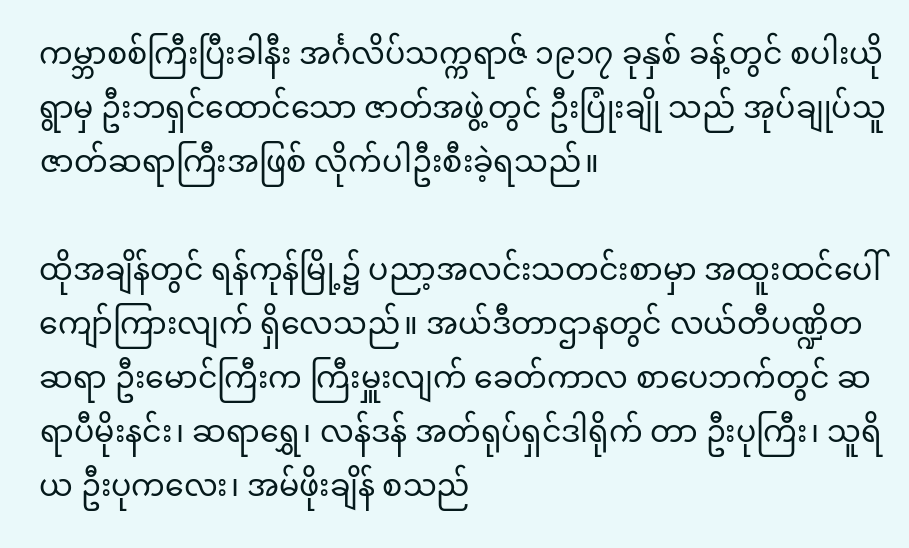ကမ္ဘာစစ်ကြီးပြီးခါနီး အင်္ဂလိပ်သက္ကရာဇ် ၁၉၁၇ ခုနှစ် ခန့်တွင် စပါးယိုရွာမှ ဦးဘရှင်ထောင်သော ဇာတ်အဖွဲ့တွင် ဦးပြုံးချို သည် အုပ်ချုပ်သူ ဇာတ်ဆရာကြီးအဖြစ် လိုက်ပါဦးစီးခဲ့ရသည်။

ထိုအချိန်တွင် ရန်ကုန်မြို့၌ ပညာ့အလင်းသတင်းစာမှာ အထူးထင်ပေါ်ကျော်ကြားလျက် ရှိလေသည်။ အယ်ဒီတာဌာနတွင် လယ်တီပဏ္ဍိတဆရာ ဦးမောင်ကြီးက ကြီးမှူးလျက် ခေတ်ကာလ စာပေဘက်တွင် ဆရာပီမိုးနင်း၊ ဆရာရွှေ၊ လန်ဒန် အတ်ရုပ်ရှင်ဒါရိုက် တာ ဦးပုကြီး၊ သူရိယ ဦးပုကလေး၊ အမ်ဖိုးချိန် စသည်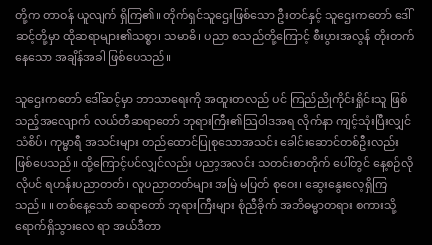တို့က တာဝန် ယူလျက် ရှိကြ၏။ တိုက်ရှင်သူဌေးဖြစ်သော ဦးတင်နှင့် သူဌေးကတော် ဒေါ်ဆင့်တို့မှာ ထိုဆရာများ၏သစ္စာ၊ သမာဓိ၊ ပညာ စသည်တို့ကြောင့် စီးပွားအလွန် တိုးတက်နေသော အချိန်အခါ ဖြစ်ပေသည်။

သူဌေးကတော် ဒေါ်ဆင့်မှာ ဘာသာရေးကို အထူးတလည် ပင် ကြည်ညိုကိုင်းရှိုင်းသူ ဖြစ်သည့်အလျောက် လယ်တီဆရာတော် ဘုရားကြီး၏သြဝါဒအရ လိုက်နာ ကျင့်သုံးပြီးလျှင် သံစိပ်၊ ကုမ္မာရီ အသင်းများ တည်ထောင်ပြုစုသောအသင်း ခေါင်းဆောင်တစ်ဦးလည်း ဖြစ်ပေသည်။ ထို့ကြောင့်ပင်လျှင်လည်း ပညာ့အလင်း သတင်းစာတိုက် ပေါ်တွင် နေ့စဉ်လိုလိုပင် ရဟန်းပညာတတ်၊ လူပညာတတ်များ အမြဲ မပြတ် စုဝေး၊ ဆွေးနွေးလေ့ရှိကြသည်။ ။ တစ်နေ့သော် ဆရာတော် ဘုရားကြီးများ စုံညီခိုက် အဘိဓမ္မာတရား စကားသို့ ရောက်ရှိသွားလေ ရာ အယ်ဒီတာ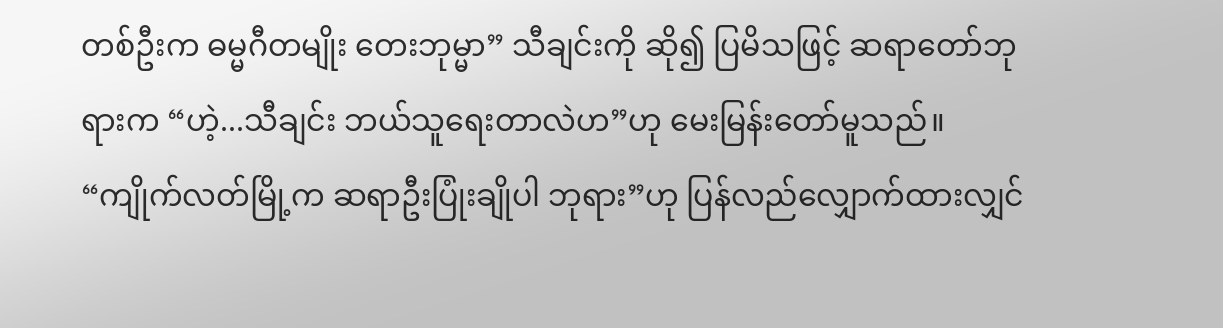တစ်ဦးက ဓမ္မဂီတမျိုး တေးဘုမ္မာ” သီချင်းကို ဆို၍ ပြမိသဖြင့် ဆရာတော်ဘုရားက “ဟဲ့...သီချင်း ဘယ်သူရေးတာလဲဟ”ဟု မေးမြန်းတော်မူသည်။ “ကျိုက်လတ်မြို့က ဆရာဦးပြုံးချိုပါ ဘုရား”ဟု ပြန်လည်လျှောက်ထားလျှင်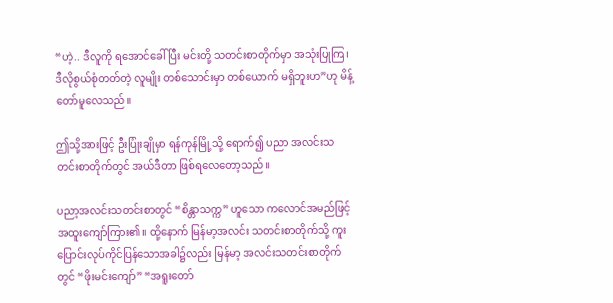“ဟဲ့.. ဒီလူကို ရအောင်ခေါ်ပြီး မင်းတို့ သတင်းစာတိုက်မှာ အသုံးပြုကြ၊ ဒီလိုစွယ်စုံတတ်တဲ့ လူမျိုး တစ်သောင်းမှာ တစ်ယောက် မရှိဘူးဟ”ဟု မိန့်တော်မူလေသည်။

ဤသို့အားဖြင့် ဦးပြုံးချိုမှာ ရန်ကုန်မြို့သို့ ရောက်၍ ပညာ အလင်းသတင်းစာတိုက်တွင် အယ်ဒီတာ ဖြစ်ရလေတော့သည်။

ပညာ့အလင်းသတင်းစာတွင် “စိန္တာသက္က” ဟူသော ကလောင်အမည်ဖြင့် အထူးကျော်ကြား၏။ ထို့နောက် မြန်မာ့အလင်း သတင်းစာတိုက်သို့ ကူးပြောင်းလုပ်ကိုင်ပြန်သောအခါ၌လည်း မြန်မာ့ အလင်းသတင်းစာတိုက်တွင် “ဖိုးမင်းကျော်” “အရူးတော်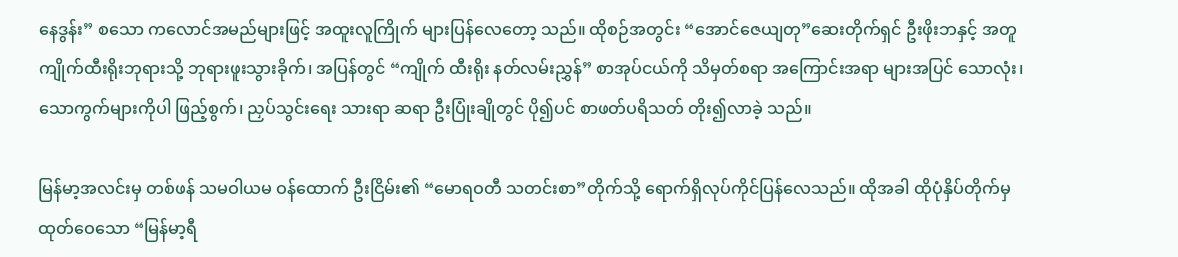နေဒွန်း” စသော ကလောင်အမည်များဖြင့် အထူးလူကြိုက် များပြန်လေတော့ သည်။ ထိုစဉ်အတွင်း “အောင်ဇေယျတု”ဆေးတိုက်ရှင် ဦးဖိုးဘနှင့် အတူ ကျိုက်ထီးရိုးဘုရားသို့ ဘုရားဖူးသွားခိုက်၊ အပြန်တွင် “ကျိုက် ထီးရိုး နတ်လမ်းညွှန်” စာအုပ်ငယ်ကို သိမှတ်စရာ အကြောင်းအရာ များအပြင် သောလုံး၊ သောကွက်များကိုပါ ဖြည့်စွက်၊ ညှပ်သွင်းရေး သားရာ ဆရာ ဦးပြုံးချိုတွင် ပို၍ပင် စာဖတ်ပရိသတ် တိုး၍လာခဲ့ သည်။

မြန်မာ့အလင်းမှ တစ်ဖန် သမဝါယမ ဝန်ထောက် ဦးငြိမ်း၏ “မောရဝတီ သတင်းစာ”တိုက်သို့ ရောက်ရှိလုပ်ကိုင်ပြန်လေသည်။ ထိုအခါ ထိုပုံနှိပ်တိုက်မှ ထုတ်ဝေသော “မြန်မာ့ရီ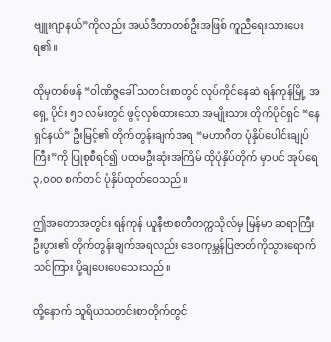ဗျူးဂျာနယ်”ကိုလည်း အယ်ဒီတာတစ်ဦးအဖြစ် ကူညီရေးသားပေးရ၏။

ထိုမှတစ်ဖန် “ဝါဏိဇ္ဇခေါ် သတင်းစာတွင် လုပ်ကိုင်နေဆဲ ရန်ကုန်မြို့ အရှေ့ ပိုင်း ၅၁ လမ်းတွင် ဖွင့်လှစ်ထားသော အမျိုးသား တိုက်ပိုင်ရှင် “နေရှင်နယ်” ဦးမြင့်၏ တိုက်တွန်းချက်အရ “မဟာဂီတ ပုံနှိပ်ပေါင်းချုပ်ကြီး”ကို ပြုစုစီရင်၍ ပထမဦးဆုံးအကြိမ် ထိုပုံနှိပ်တိုက် မှာပင် အုပ်ရေ ၃,၀၀၀ စက်တင် ပုံနှိပ်ထုတ်ဝေသည်။

ဤအတောအတွင်း ရန်ကုန် ယူနီဗာစတီတက္ကသိုလ်မှ မြန်မာ ဆရာကြီး ဦးပွား၏ တိုက်တွန်းချက်အရလည်း ဒေဝကုမ္ဘန်ပြဇာတ်ကိုသွားရောက်သင်ကြား ပို့ချပေးပေသေးသည်။

ထို့နောက် သူရိယသတင်းစာတိုက်တွင်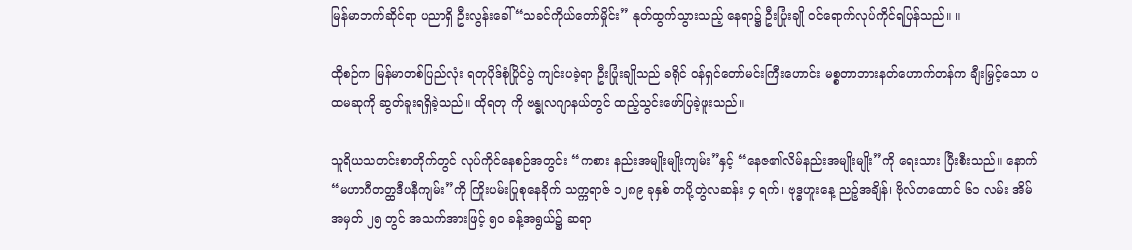မြန်မာဘက်ဆိုင်ရာ ပညာရှိ ဦးလွန်းခေါ် “သခင်ကိုယ်တော်မှိုင်း” နုတ်ထွက်သွားသည့် နေရာ၌ ဦးပြုံးချို ဝင်ရောက်လုပ်ကိုင်ရပြန်သည်။ ။

ထိုစဉ်က မြန်မာတစ်ပြည်လုံး ရတုပိုဒ်စုံပြိုင်ပွဲ ကျင်းပခဲ့ရာ ဦးပြုံးချိုသည် ခရိုင် ဝန်ရှင်တော်မင်းကြီးဟောင်း မစ္စတာဘားနတ်ဟောက်တန်က ချီးမြှင့်သော ပထမဆုကို ဆွတ်ခူးရရှိခဲ့သည်။ ထိုရတု ကို ဗန္ဓုလဂျာနယ်တွင် ထည့်သွင်းဖော်ပြခဲ့ဖူးသည်။

သူရိယသတင်းစာတိုက်တွင် လုပ်ကိုင်နေစဉ်အတွင်း “ကစား နည်းအမျိုးမျိုးကျမ်း”နှင့် “နေဇ၏လိမ်နည်းအမျိုးမျိုး”ကို ရေးသား ပြီးစီးသည်။ နောက် “မဟာဂီတတ္ထဒီပနီကျမ်း”ကို ကြိုးပမ်းပြုစုနေခိုက် သက္ကရာဇ် ၁၂၈၉ ခုနှစ် တပို့တွဲလဆန်း ၄ ရက်၊ ဗုဒ္ဓဟူးနေ့ ညဉ့်အချိန်၊ ဗိုလ်တထောင် ၆၁ လမ်း အိမ်အမှတ် ၂၅ တွင် အသက်အားဖြင့် ၅၀ ခန့်အရွယ်၌ ဆရာ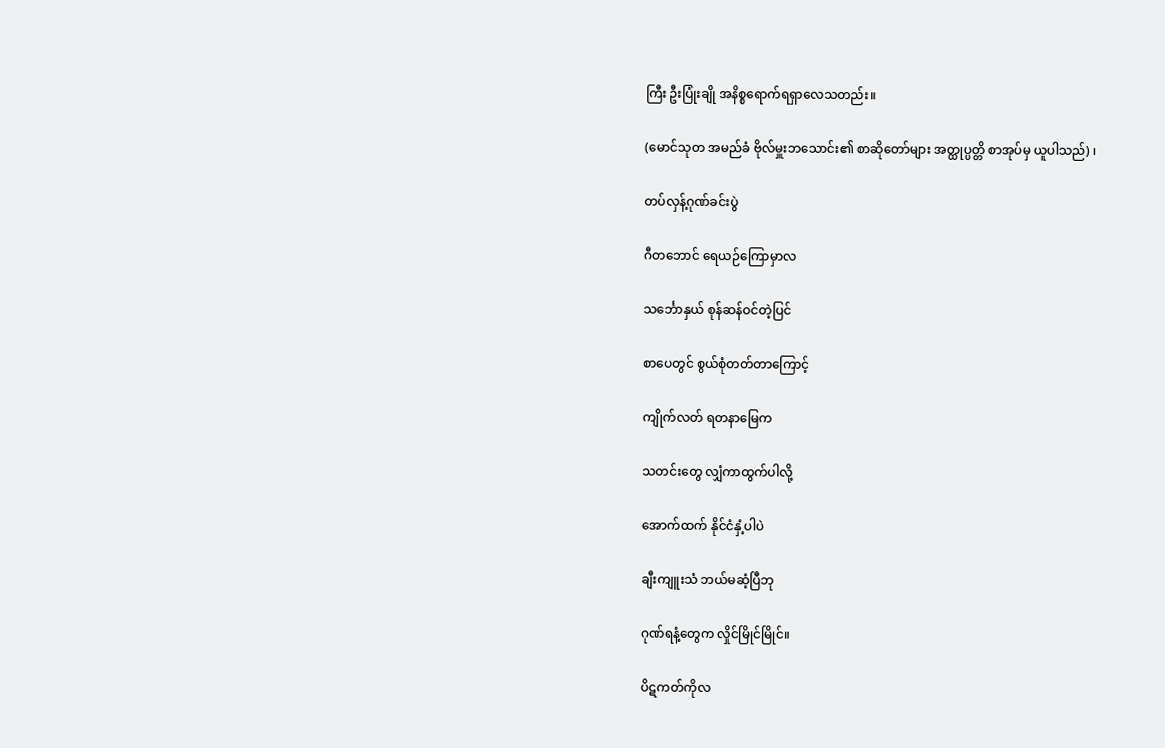ကြီး ဦးပြုံးချို အနိစ္စရောက်ရရှာလေသတည်း။

(မောင်သုတ အမည်ခံ ဗိုလ်မှူးဘသောင်း၏ စာဆိုတော်များ အတ္ထုပ္ပတ္တိ စာအုပ်မှ ယူပါသည်) ၊

တပ်လှန့်ဂုဏ်ခင်းပွဲ

ဂီတဘောင် ရေယဉ်ကြောမှာလ

သင်္ဘောနှယ် စုန်ဆန်ဝင်တဲ့ပြင်

စာပေတွင် စွယ်စုံတတ်တာကြောင့်

ကျိုက်လတ် ရတနာမြေက

သတင်းတွေ လျှံကာထွက်ပါလို့

အောက်ထက် နိုင်ငံနှံ့ပါပဲ

ချီးကျူးသံ ဘယ်မဆံ့ပြီဘု

ဂုဏ်ရနံ့တွေက လှိုင်မြိုင်မြိုင်။

ပိဋကတ်ကိုလ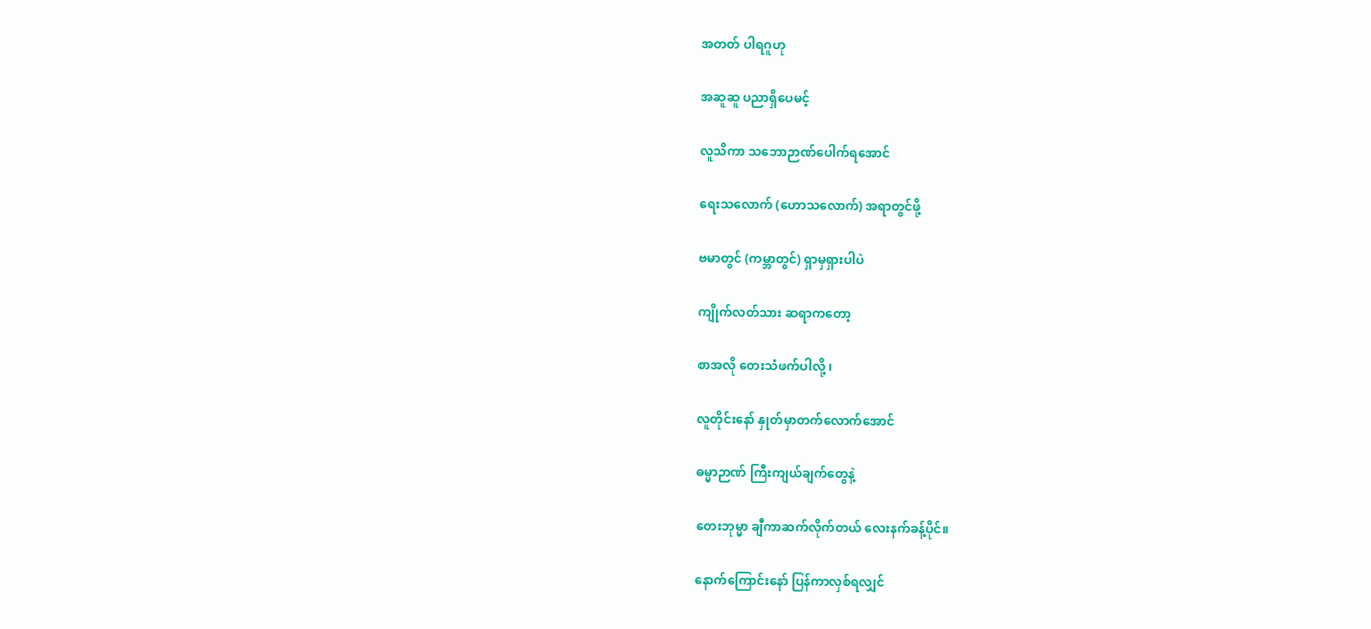အတတ် ပါရဂူဟု

အဆူဆူ ပညာရှိပေမင့်

လူသိကာ သဘောဉာဏ်ပေါက်ရအောင်

ရေးသလောက် (ဟောသလောက်) အရာတွင်ဖို့

ဗမာတွင် (ကမ္ဘာတွင်) ရှာမှရှားပါပဲ

ကျိုက်လတ်သား ဆရာကတော့

စာအလို တေးသံဖက်ပါလို့ ၊

လူတိုင်းနော် နှုတ်မှာတက်လောက်အောင်

ဓမ္မာဉာဏ် ကြီးကျယ်ချက်တွေနဲ့

တေးဘုမ္မာ ချီကာဆက်လိုက်တယ် လေးနက်ခန့်ပိုင်။

နောက်ကြောင်းနော် ပြန်ကာလှစ်ရလျှင်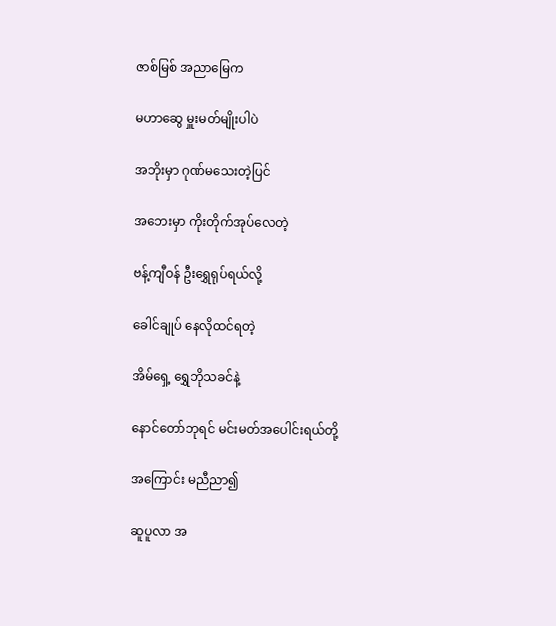ဇာစ်မြစ် အညာမြေက

မဟာဆွေ မှူးမတ်မျိုးပါပဲ

အဘိုးမှာ ဂုဏ်မသေးတဲ့ပြင်

အဘေးမှာ ကိုးတိုက်အုပ်လေတဲ့

ဗန့်ကျီဝန် ဦးရွှေရုပ်ရယ်လို့

ခေါင်ချုပ် နေလိုထင်ရတဲ့

အိမ်ရှေ့ ရွှေဘိုသခင်နဲ့

နောင်တော်ဘုရင် မင်းမတ်အပေါင်းရယ်တို့

အကြောင်း မညီညာ၍

ဆူပူလာ အ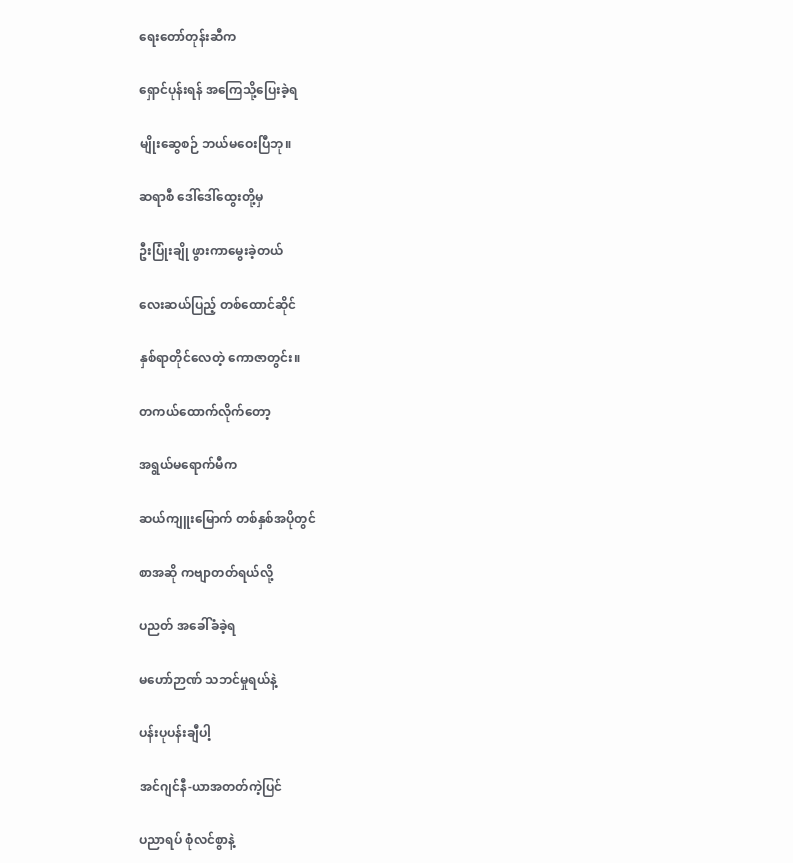ရေးတော်တုန်းဆီက

ရှောင်ပုန်းရန် အကြေသို့ပြေးခဲ့ရ

မျိုးဆွေစဉ် ဘယ်မဝေးပြီဘု။

ဆရာစီ ဒေါ်ဒေါ်ထွေးတို့မှ

ဦးပြုံးချို ဖွားကာမွေးခဲ့တယ်

လေးဆယ်ပြည့် တစ်ထောင်ဆိုင်

နှစ်ရာတိုင်လေတဲ့ ကောဇာတွင်း။

တကယ်ထောက်လိုက်တော့

အရွယ်မရောက်မီက

ဆယ်ကျူးမြောက် တစ်နှစ်အပိုတွင်

စာအဆို ကဗျာတတ်ရယ်လို့

ပညတ် အခေါ်ခံခဲ့ရ

မဟော်ဉာဏ် သဘင်မှုရယ်နဲ့

ပန်းပုပန်းချီပါ့

အင်ဂျင်နီ-ယာအတတ်ကဲ့ပြင်

ပညာရပ် စုံလင်စွာနဲ့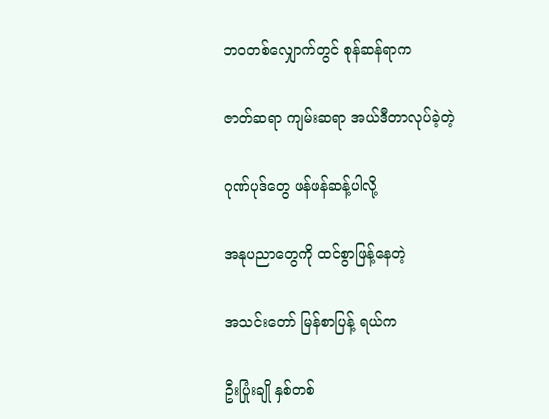ဘဝတစ်လျှောက်တွင် စုန်ဆန်ရာက

ဇာတ်ဆရာ ကျမ်းဆရာ အယ်ဒီတာလုပ်ခဲ့တဲ့

ဂုဏ်ပုဒ်တွေ ဖန်ဖန်ဆန့်ပါလို့

အနုပညာတွေကို ထင်စွာဖြန့်နေတဲ့

အသင်းတော် မြန်စာပြန့် ရယ်က

ဦးပြုံးချို နှစ်တစ်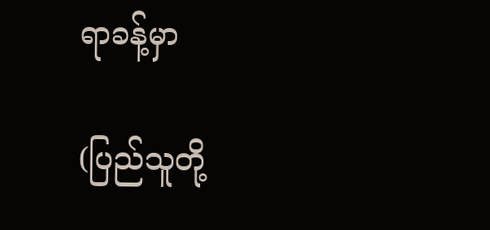ရာခန့်မှာ

(ပြည်သူတို့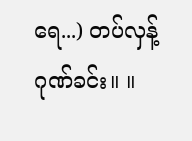ရေ...) တပ်လှန့်ဂုဏ်ခင်း။ ။